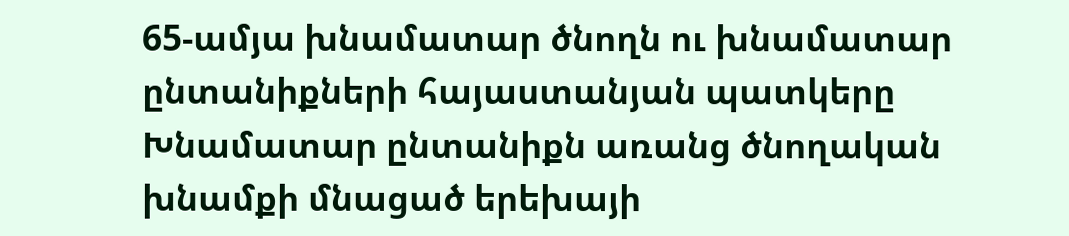65-ամյա խնամատար ծնողն ու խնամատար ընտանիքների հայաստանյան պատկերը
Խնամատար ընտանիքն առանց ծնողական խնամքի մնացած երեխայի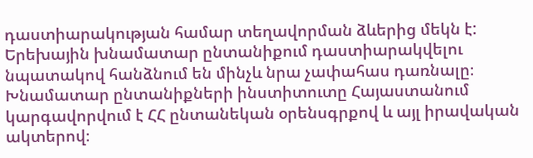դաստիարակության համար տեղավորման ձևերից մեկն է: Երեխային խնամատար ընտանիքում դաստիարակվելու նպատակով հանձնում են մինչև նրա չափահաս դառնալը։ Խնամատար ընտանիքների ինստիտուտը Հայաստանում կարգավորվում է ՀՀ ընտանեկան օրենսգրքով և այլ իրավական ակտերով։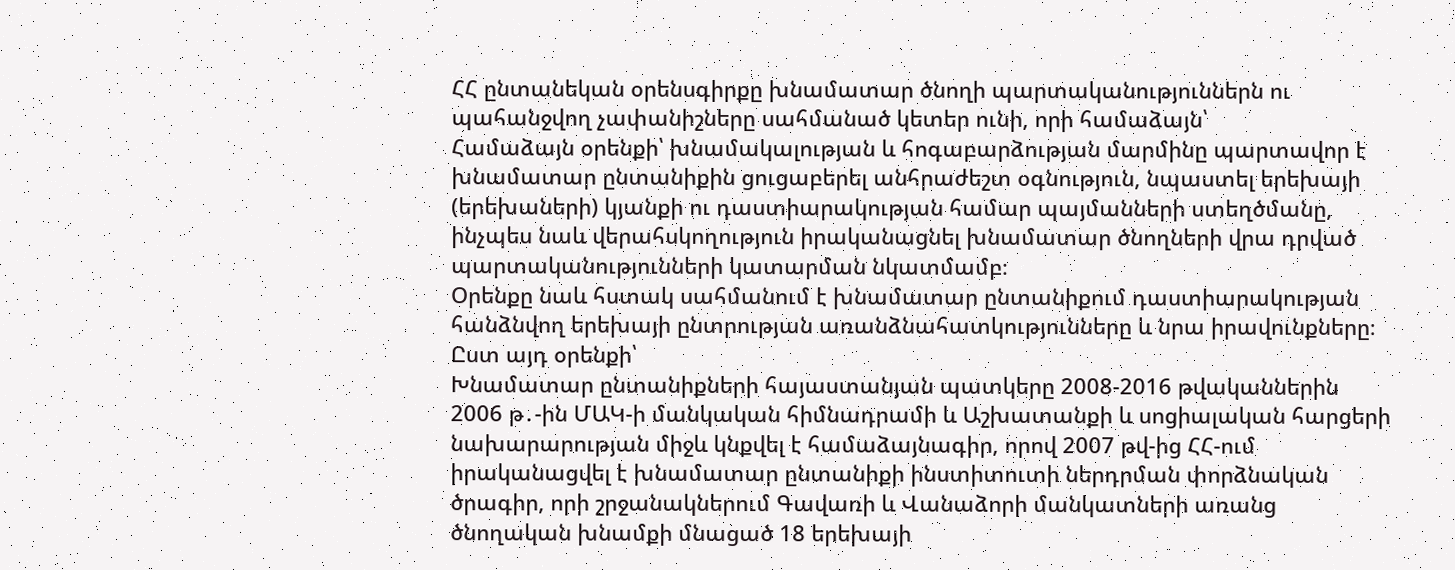ՀՀ ընտանեկան օրենսգիրքը խնամատար ծնողի պարտականություններն ու պահանջվող չափանիշները սահմանած կետեր ունի, որի համաձայն՝
Համաձայն օրենքի՝ խնամակալության և հոգաբարձության մարմինը պարտավոր է խնամատար ընտանիքին ցուցաբերել անհրաժեշտ օգնություն, նպաստել երեխայի (երեխաների) կյանքի ու դաստիարակության համար պայմանների ստեղծմանը, ինչպես նաև վերահսկողություն իրականացնել խնամատար ծնողների վրա դրված պարտականությունների կատարման նկատմամբ։
Օրենքը նաև հստակ սահմանում է խնամատար ընտանիքում դաստիարակության հանձնվող երեխայի ընտրության առանձնահատկությունները և նրա իրավունքները։ Ըստ այդ օրենքի՝
Խնամատար ընտանիքների հայաստանյան պատկերը 2008-2016 թվականներին
2006 թ․-ին ՄԱԿ-ի մանկական հիմնադրամի և Աշխատանքի և սոցիալական հարցերի նախարարության միջև կնքվել է համաձայնագիր, որով 2007 թվ-ից ՀՀ-ում իրականացվել է խնամատար ընտանիքի ինստիտուտի ներդրման փորձնական ծրագիր, որի շրջանակներում Գավառի և Վանաձորի մանկատների առանց ծնողական խնամքի մնացած 18 երեխայի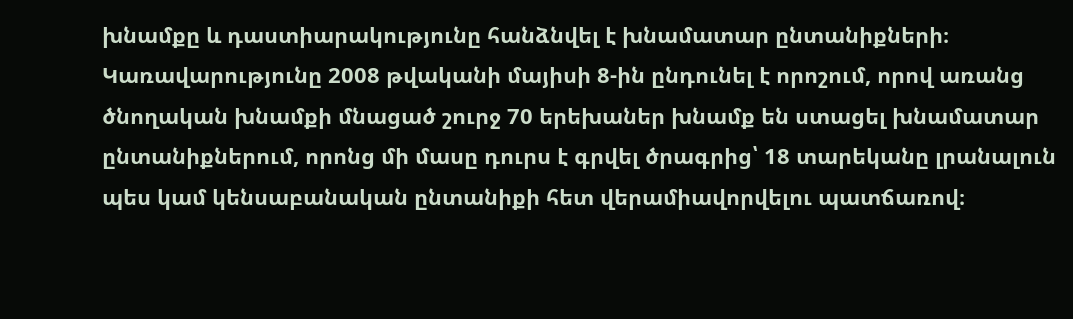խնամքը և դաստիարակությունը հանձնվել է խնամատար ընտանիքների։
Կառավարությունը 2008 թվականի մայիսի 8-ին ընդունել է որոշում, որով առանց ծնողական խնամքի մնացած շուրջ 70 երեխաներ խնամք են ստացել խնամատար ընտանիքներում, որոնց մի մասը դուրս է գրվել ծրագրից՝ 18 տարեկանը լրանալուն պես կամ կենսաբանական ընտանիքի հետ վերամիավորվելու պատճառով։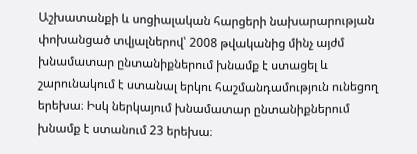Աշխատանքի և սոցիալական հարցերի նախարարության փոխանցած տվյալներով՝ 2008 թվականից մինչ այժմ խնամատար ընտանիքներում խնամք է ստացել և շարունակում է ստանալ երկու հաշմանդամություն ունեցող երեխա։ Իսկ ներկայում խնամատար ընտանիքներում խնամք է ստանում 23 երեխա։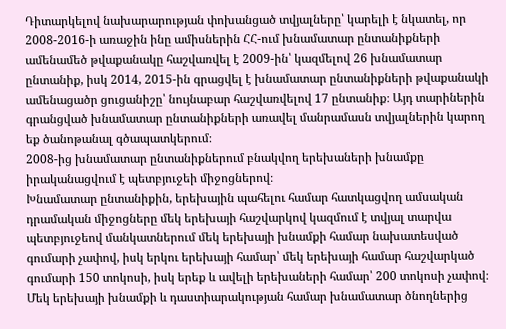Դիտարկելով նախարարության փոխանցած տվյալները՝ կարելի է նկատել, որ 2008-2016-ի առաջին ինը ամիսներին ՀՀ-ում խնամատար ընտանիքների ամենամեծ թվաքանակը հաշվառվել է 2009-ին՝ կազմելով 26 խնամատար ընտանիք, իսկ 2014, 2015-ին գրացվել է խնամատար ընտանիքների թվաքանակի ամենացածր ցուցանիշը՝ նույնաբար հաշվառվելով 17 ընտանիք։ Այդ տարիներին գրանցված խնամատար ընտանիքների առավել մանրամասն տվյալներին կարող եք ծանոթանալ գծապատկերում։
2008-ից խնամատար ընտանիքներում բնակվող երեխաների խնամքը իրականացվում է պետբյուջեի միջոցներով։
Խնամատար ընտանիքին, երեխային պահելու համար հատկացվող ամսական դրամական միջոցները մեկ երեխայի հաշվարկով կազմում է տվյալ տարվա պետբյուջեով մանկատներում մեկ երեխայի խնամքի համար նախատեսված գումարի չափով, իսկ երկու երեխայի համար՝ մեկ երեխայի համար հաշվարկած գումարի 150 տոկոսի, իսկ երեք և ավելի երեխաների համար՝ 200 տոկոսի չափով։
Մեկ երեխայի խնամքի և դաստիարակության համար խնամատար ծնողներից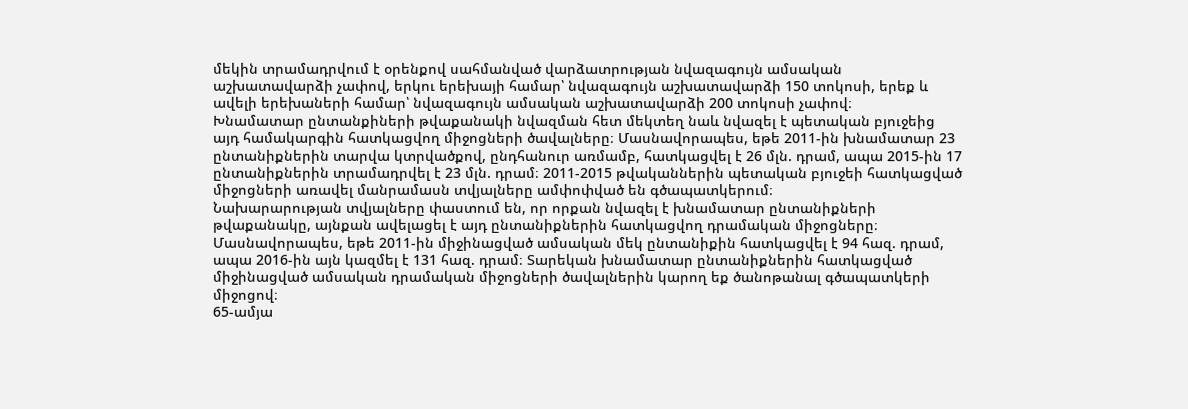մեկին տրամադրվում է օրենքով սահմանված վարձատրության նվազագույն ամսական աշխատավարձի չափով, երկու երեխայի համար՝ նվազագույն աշխատավարձի 150 տոկոսի, երեք և ավելի երեխաների համար՝ նվազագույն ամսական աշխատավարձի 200 տոկոսի չափով։
Խնամատար ընտանքիների թվաքանակի նվազման հետ մեկտեղ նաև նվազել է պետական բյուջեից այդ համակարգին հատկացվող միջոցների ծավալները։ Մասնավորապես, եթե 2011-ին խնամատար 23 ընտանիքներին տարվա կտրվածքով, ընդհանուր առմամբ, հատկացվել է 26 մլն. դրամ, ապա 2015-ին 17 ընտանիքներին տրամադրվել է 23 մլն. դրամ։ 2011-2015 թվականներին պետական բյուջեի հատկացված միջոցների առավել մանրամասն տվյալները ամփոփված են գծապատկերում։
Նախարարության տվյալները փաստում են, որ որքան նվազել է խնամատար ընտանիքների թվաքանակը, այնքան ավելացել է այդ ընտանիքներին հատկացվող դրամական միջոցները։ Մասնավորապես, եթե 2011-ին միջինացված ամսական մեկ ընտանիքին հատկացվել է 94 հազ. դրամ, ապա 2016-ին այն կազմել է 131 հազ. դրամ։ Տարեկան խնամատար ընտանիքներին հատկացված միջինացված ամսական դրամական միջոցների ծավալներին կարող եք ծանոթանալ գծապատկերի միջոցով։
65-ամյա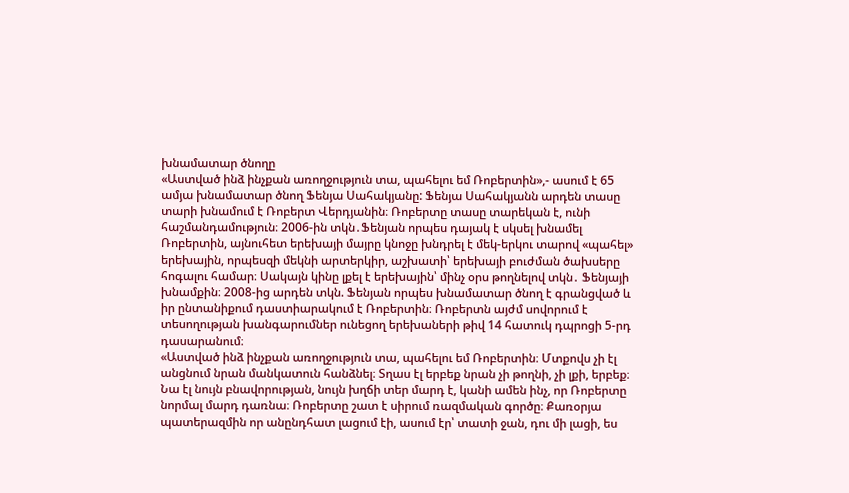խնամատար ծնողը
«Աստված ինձ ինչքան առողջություն տա, պահելու եմ Ռոբերտին»,- ասում է 65 ամյա խնամատար ծնող Ֆենյա Սահակյանը: Ֆենյա Սահակյանն արդեն տասը տարի խնամում է Ռոբերտ Վերդյանին։ Ռոբերտը տասը տարեկան է, ունի հաշմանդամություն։ 2006-ին տկն․Ֆենյան որպես դայակ է սկսել խնամել Ռոբերտին, այնուհետ երեխայի մայրը կնոջը խնդրել է մեկ-երկու տարով «պահել» երեխային, որպեսզի մեկնի արտերկիր, աշխատի՝ երեխայի բուժման ծախսերը հոգալու համար։ Սակայն կինը լքել է երեխային՝ մինչ օրս թողնելով տկն․ Ֆենյայի խնամքին։ 2008-ից արդեն տկն. Ֆենյան որպես խնամատար ծնող է գրանցված և իր ընտանիքում դաստիարակում է Ռոբերտին։ Ռոբերտն այժմ սովորում է տեսողության խանգարումներ ունեցող երեխաների թիվ 14 հատուկ դպրոցի 5-րդ դասարանում։
«Աստված ինձ ինչքան առողջություն տա, պահելու եմ Ռոբերտին։ Մտքովս չի էլ անցնում նրան մանկատուն հանձնել։ Տղաս էլ երբեք նրան չի թողնի, չի լքի, երբեք։ Նա էլ նույն բնավորության, նույն խղճի տեր մարդ է, կանի ամեն ինչ, որ Ռոբերտը նորմալ մարդ դառնա։ Ռոբերտը շատ է սիրում ռազմական գործը։ Քառօրյա պատերազմին որ անընդհատ լացում էի, ասում էր՝ տատի ջան, դու մի լացի, ես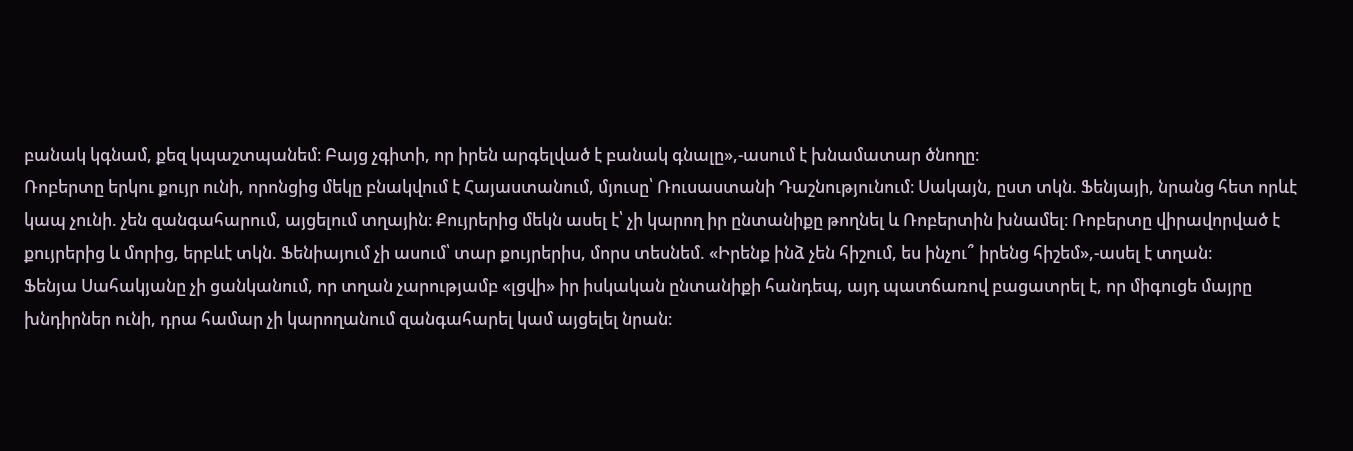բանակ կգնամ, քեզ կպաշտպանեմ։ Բայց չգիտի, որ իրեն արգելված է բանակ գնալը»,-ասում է խնամատար ծնողը։
Ռոբերտը երկու քույր ունի, որոնցից մեկը բնակվում է Հայաստանում, մյուսը՝ Ռուսաստանի Դաշնությունում։ Սակայն, ըստ տկն. Ֆենյայի, նրանց հետ որևէ կապ չունի. չեն զանգահարում, այցելում տղային։ Քույրերից մեկն ասել է՝ չի կարող իր ընտանիքը թողնել և Ռոբերտին խնամել։ Ռոբերտը վիրավորված է քույրերից և մորից, երբևէ տկն. Ֆենիայում չի ասում՝ տար քույրերիս, մորս տեսնեմ. «Իրենք ինձ չեն հիշում, ես ինչու՞ իրենց հիշեմ»,-ասել է տղան։
Ֆենյա Սահակյանը չի ցանկանում, որ տղան չարությամբ «լցվի» իր իսկական ընտանիքի հանդեպ, այդ պատճառով բացատրել է, որ միգուցե մայրը խնդիրներ ունի, դրա համար չի կարողանում զանգահարել կամ այցելել նրան։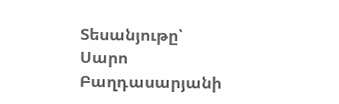Տեսանյութը՝ Սարո Բաղդասարյանի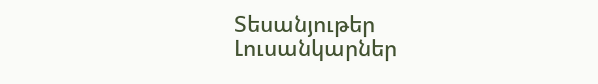Տեսանյութեր
Լուսանկարներ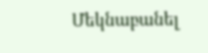Մեկնաբանել